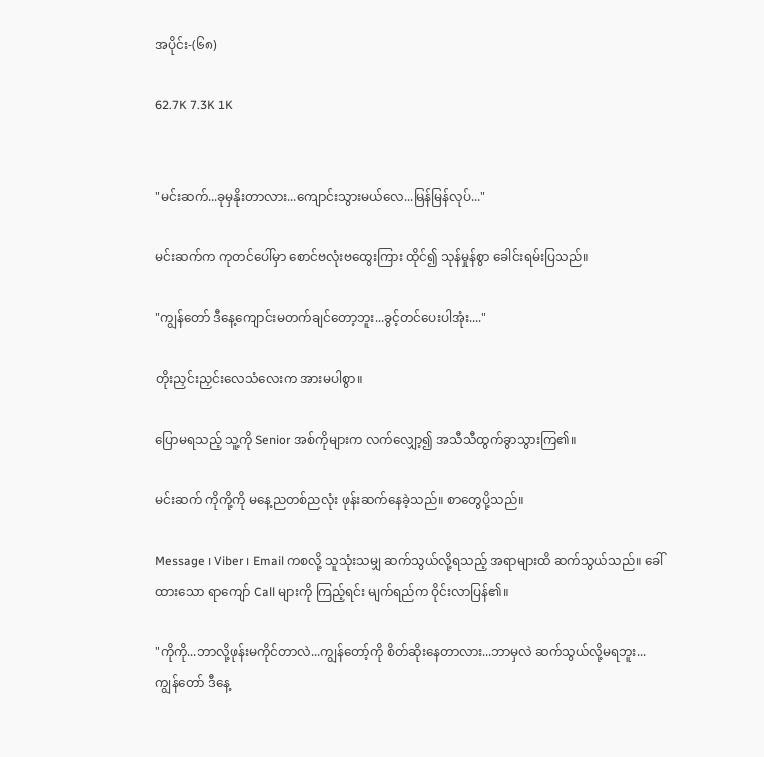အပိုင်း-(၆၈)

62.7K 7.3K 1K


"မင်းဆက်...ခုမှနိုးတာလား...ကျောင်းသွားမယ်လေ...မြန်မြန်လုပ်..."

မင်းဆက်က ကုတင်ပေါ်မှာ စောင်ဗလုံးဗထွေးကြား ထိုင်၍ သုန်မှုန်စွာ ခေါင်းရမ်းပြသည်။

"ကျွန်တော် ဒီနေ့ကျောင်းမတက်ချင်တော့ဘူး...ခွင့်တင်ပေးပါအုံး...."

တိုးညှင်းညှင်းလေသံလေးက အားမပါစွာ။

ပြောမရသည့် သူ့ကို Senior အစ်ကိုများက လက်လျှော့၍ အသီသီထွက်ခွာသွားကြ၏။

မင်းဆက် ကိုကို့ကို မနေ့ညတစ်ညလုံး ဖုန်းဆက်နေခဲ့သည်။ စာတွေပို့သည်။

Message ၊ Viber ၊ Email ကစလို့ သူသုံးသမျှ ဆက်သွယ်လို့ရသည့် အရာများထိ ဆက်သွယ်သည်။ ခေါ်ထားသော ရာကျော် Call များကို ကြည့်ရင်း မျက်ရည်က ဝိုင်းလာပြန်၏။

"ကိုကို...ဘာလို့ဖုန်းမကိုင်တာလဲ...ကျွန်တော့်ကို စိတ်ဆိုးနေတာလား...ဘာမှလဲ ဆက်သွယ်လို့မရဘူး...ကျွန်တော် ဒီနေ့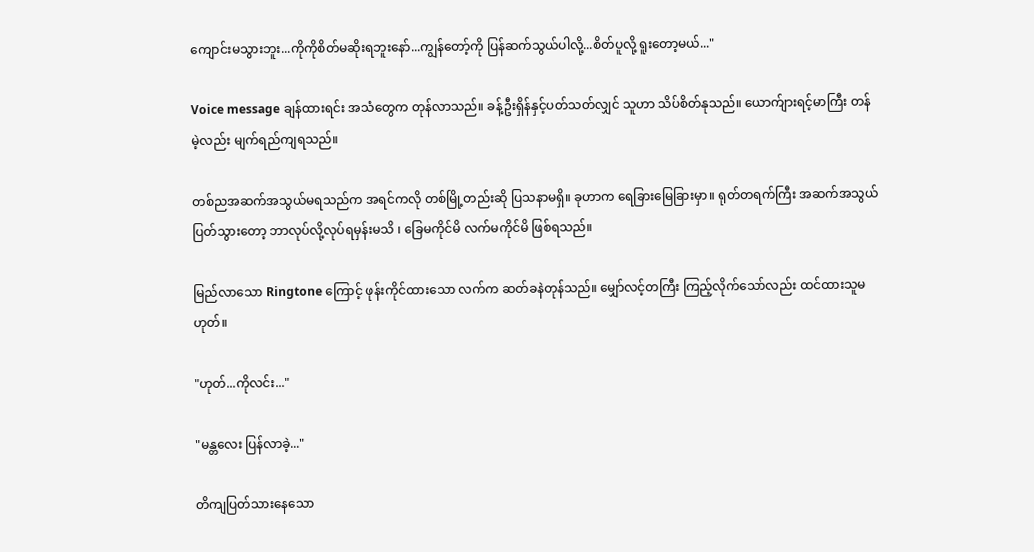ကျောင်းမသွားဘူး...ကိုကိုစိတ်မဆိုးရဘူးနော်...ကျွန်တော့်ကို ပြန်ဆက်သွယ်ပါလို့...စိတ်ပူလို့ ရူးတော့မယ်..."

Voice message ချန်ထားရင်း အသံတွေက တုန်လာသည်။ ခန့်ဦးရှိန်နှင့်ပတ်သတ်လျှင် သူဟာ သိပ်စိတ်နုသည်။ ယောက်ျားရင့်မာကြီး တန်မဲ့လည်း မျက်ရည်ကျရသည်။

တစ်ညအဆက်အသွယ်မရသည်က အရင်ကလို တစ်မြို့တည်းဆို ပြသနာမရှိ။ ခုဟာက ရေခြားမြေခြားမှာ။ ရုတ်တရက်ကြီး အဆက်အသွယ်ပြတ်သွားတော့ ဘာလုပ်လို့လုပ်ရမှန်းမသိ ၊ ခြေမကိုင်မိ လက်မကိုင်မိ ဖြစ်ရသည်။

မြည်လာသော Ringtone ကြောင့် ဖုန်းကိုင်ထားသော လက်က ဆတ်ခနဲတုန်သည်။ မျှော်လင့်တကြီး ကြည့်လိုက်သော်လည်း ထင်ထားသူမဟုတ်။

"ဟုတ်...ကိုလင်း..."

"မန္တလေး ပြန်လာခဲ့..."

တိကျပြတ်သားနေသော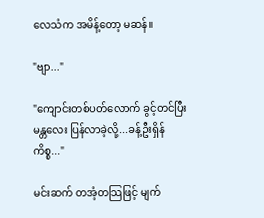လေသံက အမိန့်တော့ မဆန်။

"ဗျာ..."

"ကျောင်းတစ်ပတ်လောက် ခွင့်တင်ပြီး မန္တလေး ပြန်လာခဲ့လို့...ခန့်ဦးရှိန်ကိစ္စ..."

မင်းဆက် တအံ့တသြဖြင့် မျက်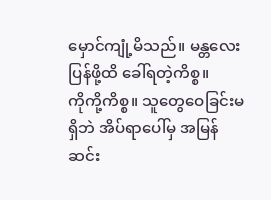မှောင်ကျုံ့မိသည်။ မန္တလေးပြန်ဖို့ထိ ခေါ်ရတဲ့ကိစ္စ။
ကိုကို့ကိစ္စ။ သူတွေဝေခြင်းမရှိဘဲ အိပ်ရာပေါ်မှ အမြန်ဆင်း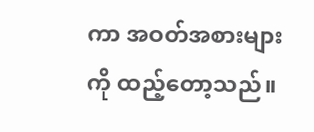ကာ အဝတ်အစားများကို ထည့်တော့သည်။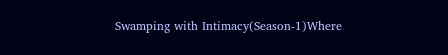Swamping with Intimacy(Season-1)Where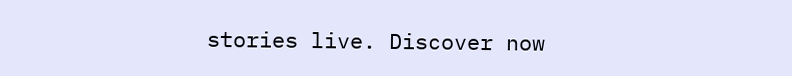stories live. Discover now